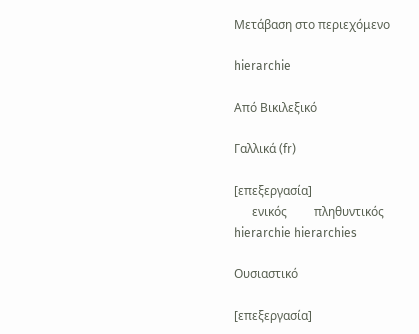Μετάβαση στο περιεχόμενο

hierarchie

Από Βικιλεξικό

Γαλλικά (fr)

[επεξεργασία]
      ενικός         πληθυντικός
hierarchie hierarchies

Ουσιαστικό

[επεξεργασία]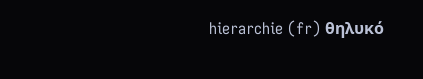hierarchie (fr) θηλυκό